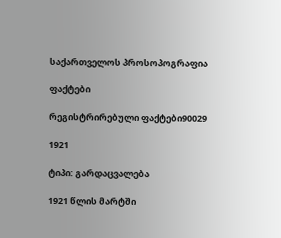საქართველოს პროსოპოგრაფია

ფაქტები

რეგისტრირებული ფაქტები90029

1921

ტიპი: გარდაცვალება

1921 წლის მარტში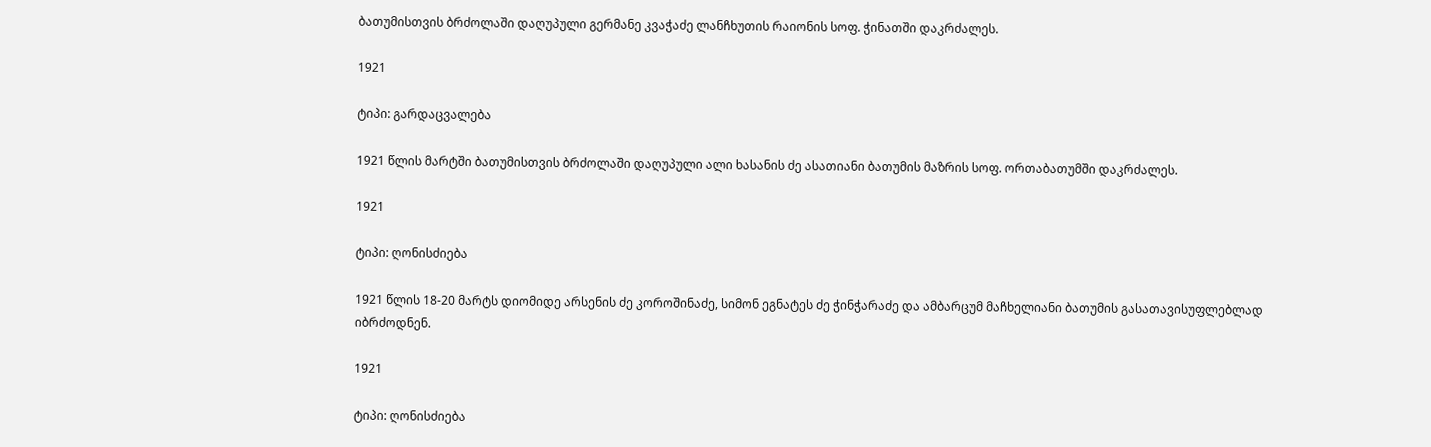ბათუმისთვის ბრძოლაში დაღუპული გერმანე კვაჭაძე ლანჩხუთის რაიონის სოფ. ჭინათში დაკრძალეს.

1921

ტიპი: გარდაცვალება

1921 წლის მარტში ბათუმისთვის ბრძოლაში დაღუპული ალი ხასანის ძე ასათიანი ბათუმის მაზრის სოფ. ორთაბათუმში დაკრძალეს.

1921

ტიპი: ღონისძიება

1921 წლის 18-20 მარტს დიომიდე არსენის ძე კოროშინაძე, სიმონ ეგნატეს ძე ჭინჭარაძე და ამბარცუმ მაჩხელიანი ბათუმის გასათავისუფლებლად იბრძოდნენ.

1921

ტიპი: ღონისძიება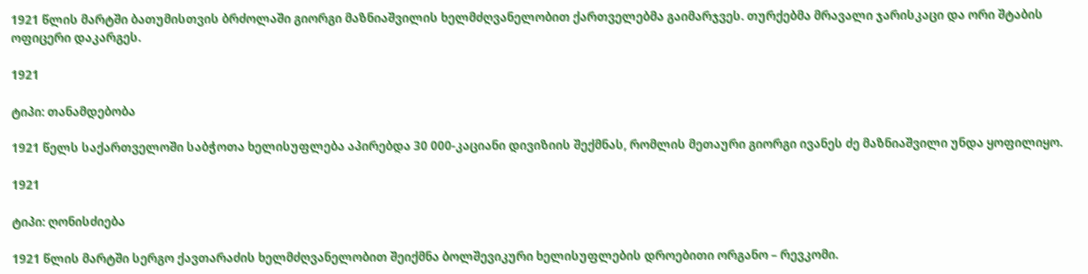1921 წლის მარტში ბათუმისთვის ბრძოლაში გიორგი მაზნიაშვილის ხელმძღვანელობით ქართველებმა გაიმარჯვეს. თურქებმა მრავალი ჯარისკაცი და ორი შტაბის ოფიცერი დაკარგეს.

1921

ტიპი: თანამდებობა

1921 წელს საქართველოში საბჭოთა ხელისუფლება აპირებდა 30 000-კაციანი დივიზიის შექმნას, რომლის მეთაური გიორგი ივანეს ძე მაზნიაშვილი უნდა ყოფილიყო.

1921

ტიპი: ღონისძიება

1921 წლის მარტში სერგო ქავთარაძის ხელმძღვანელობით შეიქმნა ბოლშევიკური ხელისუფლების დროებითი ორგანო – რევკომი.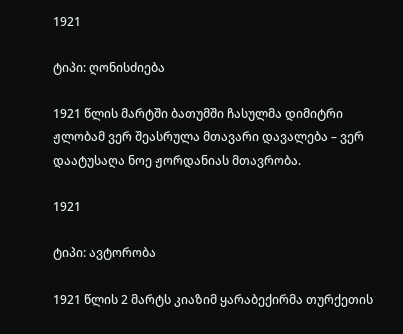1921

ტიპი: ღონისძიება

1921 წლის მარტში ბათუმში ჩასულმა დიმიტრი ჟლობამ ვერ შეასრულა მთავარი დავალება – ვერ დაატუსაღა ნოე ჟორდანიას მთავრობა.

1921

ტიპი: ავტორობა

1921 წლის 2 მარტს კიაზიმ ყარაბექირმა თურქეთის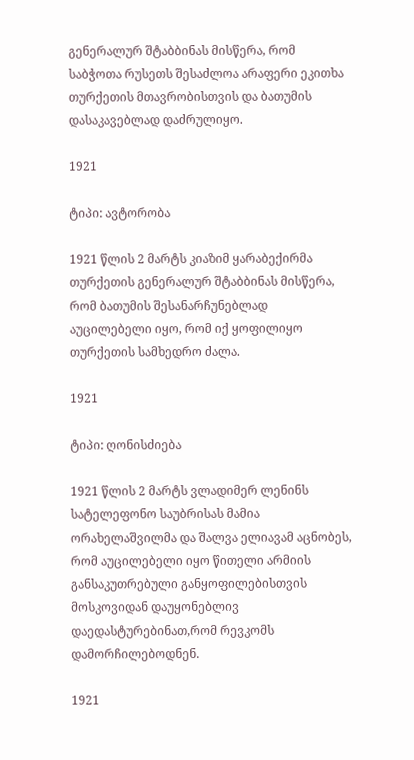გენერალურ შტაბბინას მისწერა, რომ საბჭოთა რუსეთს შესაძლოა არაფერი ეკითხა თურქეთის მთავრობისთვის და ბათუმის დასაკავებლად დაძრულიყო.

1921

ტიპი: ავტორობა

1921 წლის 2 მარტს კიაზიმ ყარაბექირმა თურქეთის გენერალურ შტაბბინას მისწერა, რომ ბათუმის შესანარჩუნებლად აუცილებელი იყო, რომ იქ ყოფილიყო თურქეთის სამხედრო ძალა.

1921

ტიპი: ღონისძიება

1921 წლის 2 მარტს ვლადიმერ ლენინს სატელეფონო საუბრისას მამია ორახელაშვილმა და შალვა ელიავამ აცნობეს, რომ აუცილებელი იყო წითელი არმიის განსაკუთრებული განყოფილებისთვის მოსკოვიდან დაუყონებლივ დაედასტურებინათ,რომ რევკომს დამორჩილებოდნენ.

1921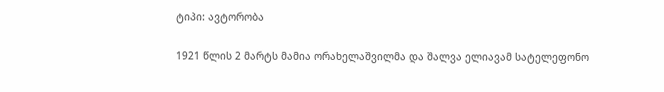ტიპი: ავტორობა

1921 წლის 2 მარტს მამია ორახელაშვილმა და შალვა ელიავამ სატელეფონო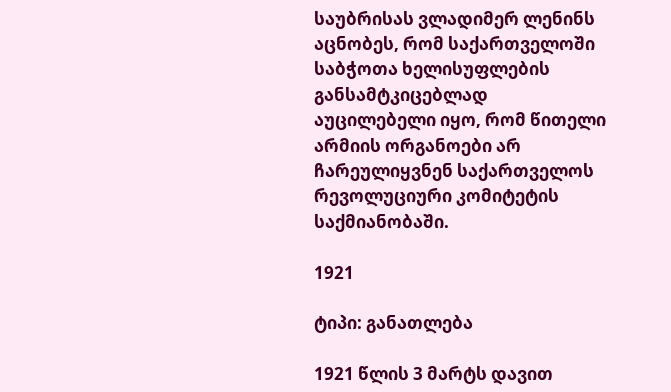საუბრისას ვლადიმერ ლენინს აცნობეს, რომ საქართველოში საბჭოთა ხელისუფლების განსამტკიცებლად აუცილებელი იყო, რომ წითელი არმიის ორგანოები არ ჩარეულიყვნენ საქართველოს რევოლუციური კომიტეტის საქმიანობაში.

1921

ტიპი: განათლება

1921 წლის 3 მარტს დავით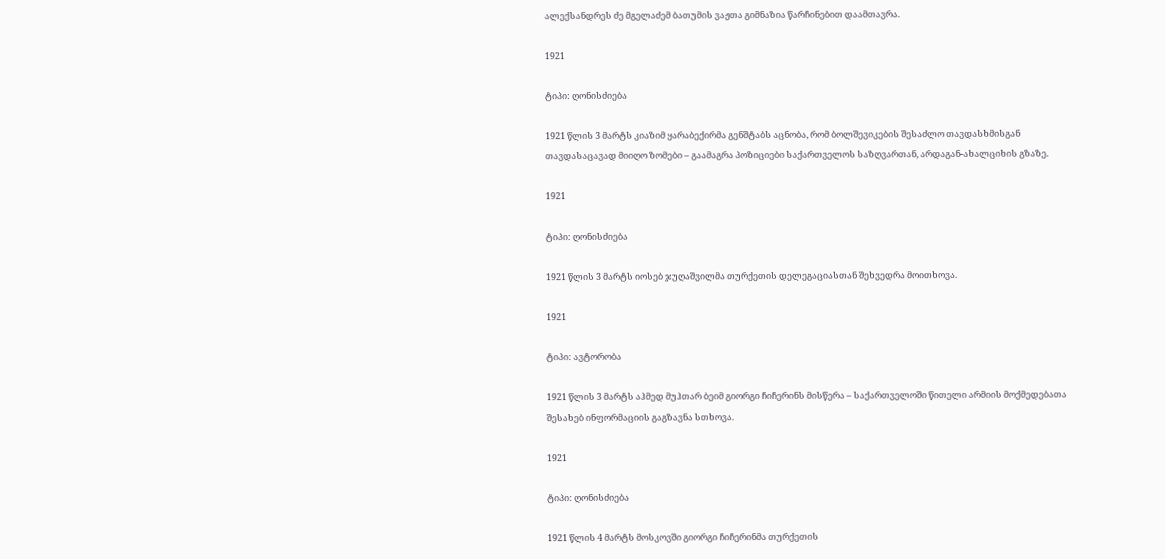ალექსანდრეს ძე მგელაძემ ბათუმის ვაჟთა გიმნაზია წარჩინებით დაამთავრა.

1921

ტიპი: ღონისძიება

1921 წლის 3 მარტს კიაზიმ ყარაბექირმა გენშტაბს აცნობა, რომ ბოლშევიკების შესაძლო თავდასხმისგან თავდასაცავად მიიღო ზომები – გაამაგრა პოზიციები საქართველოს საზღვართან, არდაგან-ახალციხის გზაზე.

1921

ტიპი: ღონისძიება

1921 წლის 3 მარტს იოსებ ჯუღაშვილმა თურქეთის დელეგაციასთან შეხვედრა მოითხოვა.

1921

ტიპი: ავტორობა

1921 წლის 3 მარტს აჰმედ მუჰთარ ბეიმ გიორგი ჩიჩერინს მისწერა – საქართველოში წითელი არმიის მოქმედებათა შესახებ ინფორმაციის გაგზავნა სთხოვა.

1921

ტიპი: ღონისძიება

1921 წლის 4 მარტს მოსკოვში გიორგი ჩიჩერინმა თურქეთის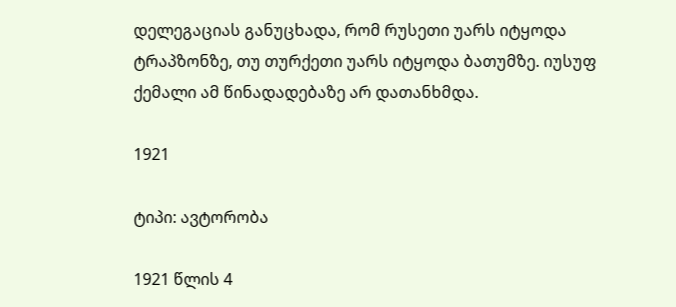დელეგაციას განუცხადა, რომ რუსეთი უარს იტყოდა ტრაპზონზე, თუ თურქეთი უარს იტყოდა ბათუმზე. იუსუფ ქემალი ამ წინადადებაზე არ დათანხმდა.

1921

ტიპი: ავტორობა

1921 წლის 4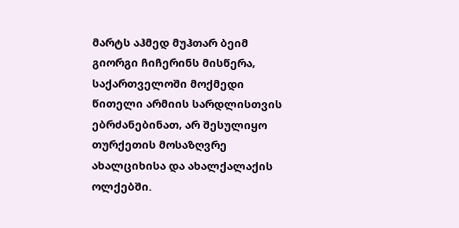მარტს აჰმედ მუჰთარ ბეიმ გიორგი ჩიჩერინს მისწერა, საქართველოში მოქმედი წითელი არმიის სარდლისთვის ებრძანებინათ, არ შესულიყო თურქეთის მოსაზღვრე ახალციხისა და ახალქალაქის ოლქებში.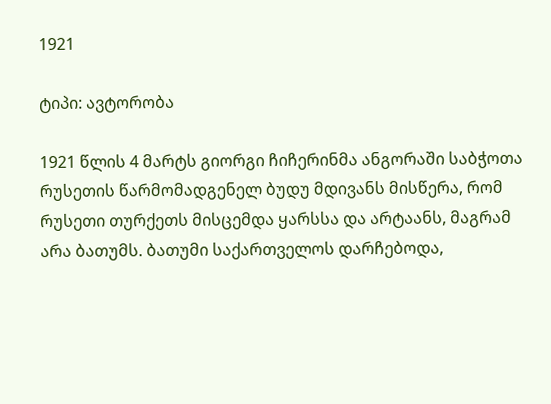1921

ტიპი: ავტორობა

1921 წლის 4 მარტს გიორგი ჩიჩერინმა ანგორაში საბჭოთა რუსეთის წარმომადგენელ ბუდუ მდივანს მისწერა, რომ რუსეთი თურქეთს მისცემდა ყარსსა და არტაანს, მაგრამ არა ბათუმს. ბათუმი საქართველოს დარჩებოდა,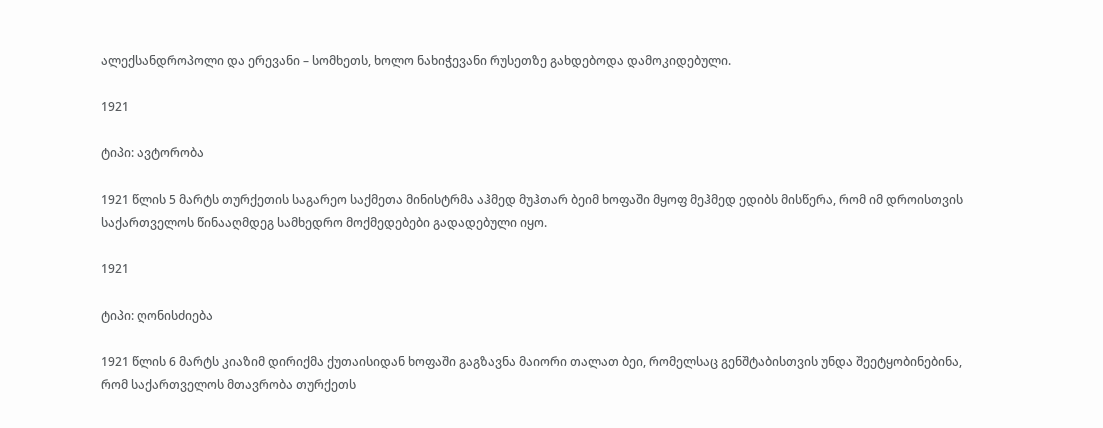ალექსანდროპოლი და ერევანი – სომხეთს, ხოლო ნახიჭევანი რუსეთზე გახდებოდა დამოკიდებული.

1921

ტიპი: ავტორობა

1921 წლის 5 მარტს თურქეთის საგარეო საქმეთა მინისტრმა აჰმედ მუჰთარ ბეიმ ხოფაში მყოფ მეჰმედ ედიბს მისწერა, რომ იმ დროისთვის საქართველოს წინააღმდეგ სამხედრო მოქმედებები გადადებული იყო.

1921

ტიპი: ღონისძიება

1921 წლის 6 მარტს კიაზიმ დირიქმა ქუთაისიდან ხოფაში გაგზავნა მაიორი თალათ ბეი, რომელსაც გენშტაბისთვის უნდა შეეტყობინებინა, რომ საქართველოს მთავრობა თურქეთს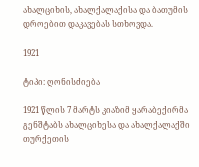ახალციხის, ახალქალაქისა და ბათუმის დროებით დაკავებას სთხოვდა.

1921

ტიპი: ღონისძიება

1921 წლის 7 მარტს კიაზიმ ყარაბექირმა გენშტაბს ახალციხესა და ახალქალაქში თურქეთის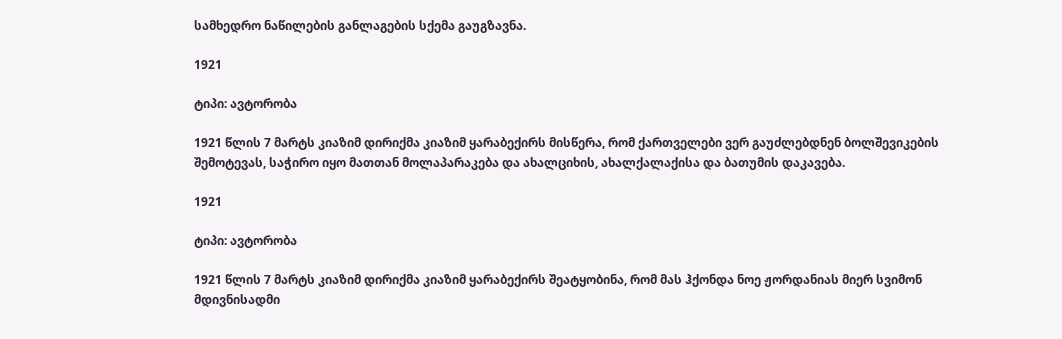სამხედრო ნაწილების განლაგების სქემა გაუგზავნა.

1921

ტიპი: ავტორობა

1921 წლის 7 მარტს კიაზიმ დირიქმა კიაზიმ ყარაბექირს მისწერა, რომ ქართველები ვერ გაუძლებდნენ ბოლშევიკების შემოტევას, საჭირო იყო მათთან მოლაპარაკება და ახალციხის, ახალქალაქისა და ბათუმის დაკავება.

1921

ტიპი: ავტორობა

1921 წლის 7 მარტს კიაზიმ დირიქმა კიაზიმ ყარაბექირს შეატყობინა, რომ მას ჰქონდა ნოე ჟორდანიას მიერ სვიმონ მდივნისადმი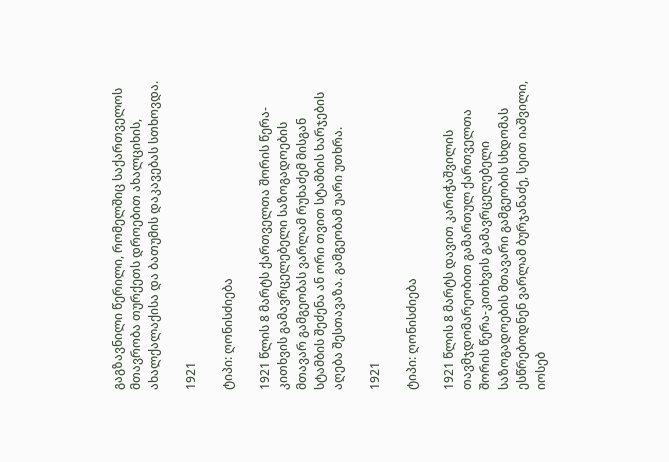გაგზავნილი წერილი, რომელშიც საქართველოს მთავრობა თურქეთს დროებით ახალციხის, ახალქალაქისა და ბათუმის დაკავებას სთხოვდა.

1921

ტიპი: ღონისძიება

1921 წლის 8 მარტს ქართველთა შორის წერა-კითხვის გამავრცელებელი საზოგადოების მთავარ გამგეობას ვარლამ რუხაძემ მისგან სტამბის შეძენა ან ორი თვით სტამბის ხარჯების აღება შესთავაზა. გამგეობამ უარი უთხრა.

1921

ტიპი: ღონისძიება

1921 წლის 8 მარტს დავით კარიჭაშვილის თავმჯდომარეობით გამართულ ქართველთა შორის წერა-კითხვის გამავრცელებელი საზოგადოების მთავარი გამგეობის სხდომას ესწრებოდნენ ვარლამ ბურჯანაძე, სეით იაშვილი, იოსებ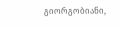გიორგობიანი,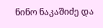ნინო ნაკაშიძე და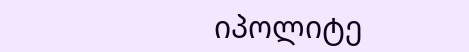იპოლიტე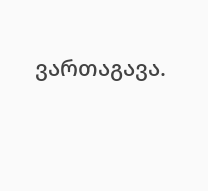ვართაგავა.